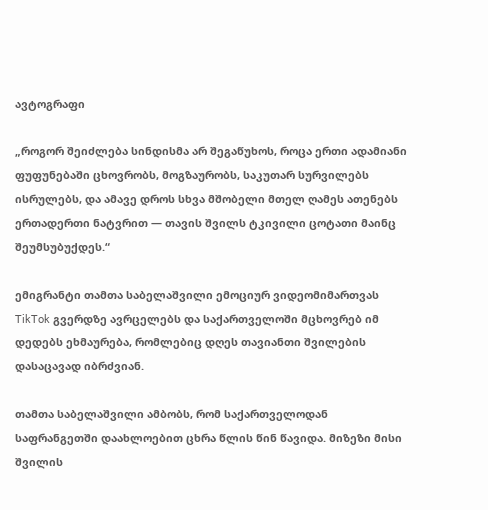ავტოგრაფი

„როგორ შეიძლება სინდისმა არ შეგაწუხოს, როცა ერთი ადამიანი ფუფუნებაში ცხოვრობს, მოგზაურობს, საკუთარ სურვილებს ისრულებს, და ამავე დროს სხვა მშობელი მთელ ღამეს ათენებს ერთადერთი ნატვრით — თავის შვილს ტკივილი ცოტათი მაინც შეუმსუბუქდეს.“

ემიგრანტი თამთა საბელაშვილი ემოციურ ვიდეომიმართვას TikTok გვერდზე ავრცელებს და საქართველოში მცხოვრებ იმ დედებს ეხმაურება, რომლებიც დღეს თავიანთი შვილების დასაცავად იბრძვიან.

თამთა საბელაშვილი ამბობს, რომ საქართველოდან საფრანგეთში დაახლოებით ცხრა წლის წინ წავიდა. მიზეზი მისი შვილის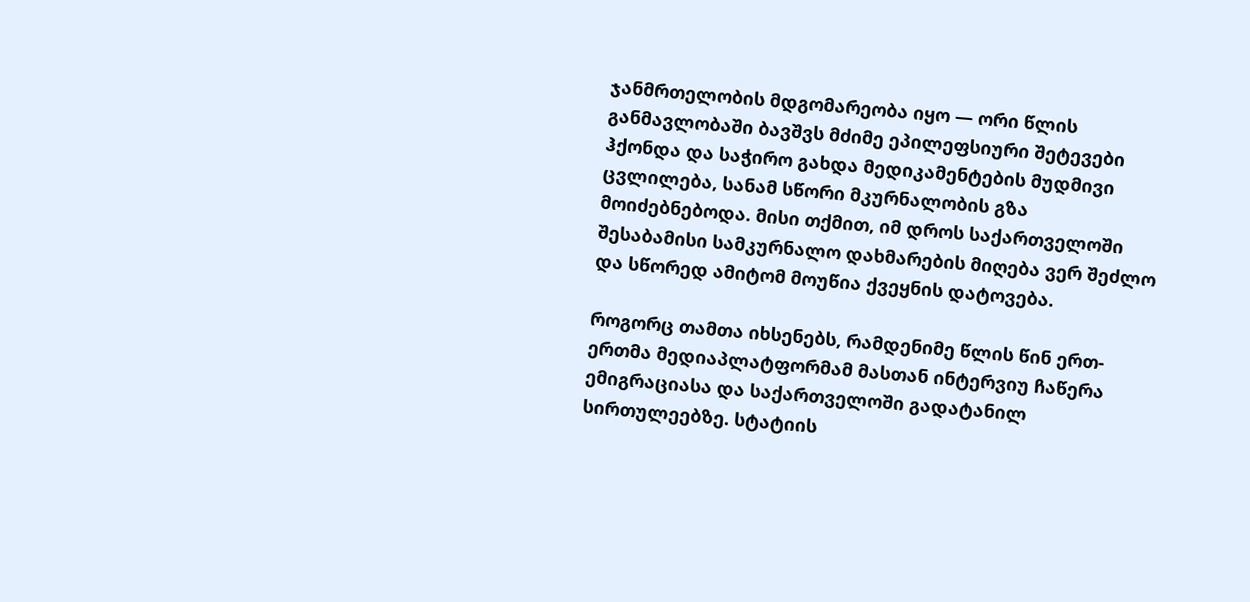ჯანმრთელობის მდგომარეობა იყო — ორი წლის განმავლობაში ბავშვს მძიმე ეპილეფსიური შეტევები ჰქონდა და საჭირო გახდა მედიკამენტების მუდმივი ცვლილება, სანამ სწორი მკურნალობის გზა მოიძებნებოდა. მისი თქმით, იმ დროს საქართველოში შესაბამისი სამკურნალო დახმარების მიღება ვერ შეძლო და სწორედ ამიტომ მოუწია ქვეყნის დატოვება.

როგორც თამთა იხსენებს, რამდენიმე წლის წინ ერთ-ერთმა მედიაპლატფორმამ მასთან ინტერვიუ ჩაწერა ემიგრაციასა და საქართველოში გადატანილ სირთულეებზე. სტატიის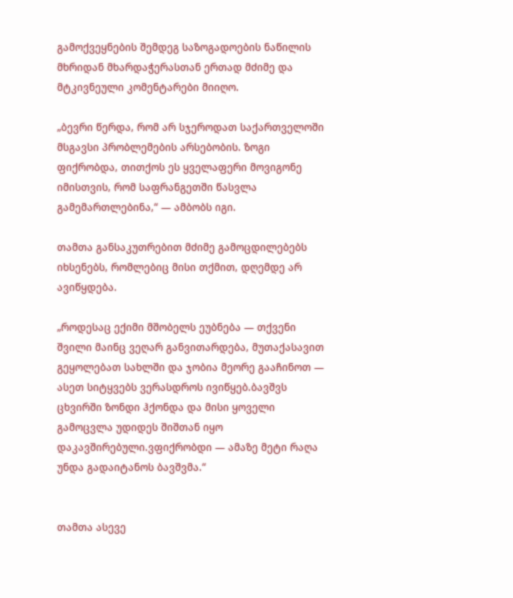გამოქვეყნების შემდეგ საზოგადოების ნაწილის მხრიდან მხარდაჭერასთან ერთად მძიმე და მტკივნეული კომენტარები მიიღო.

„ბევრი წერდა, რომ არ სჯეროდათ საქართველოში მსგავსი პრობლემების არსებობის. ზოგი ფიქრობდა, თითქოს ეს ყველაფერი მოვიგონე იმისთვის, რომ საფრანგეთში წასვლა გამემართლებინა,“ — ამბობს იგი.

თამთა განსაკუთრებით მძიმე გამოცდილებებს იხსენებს, რომლებიც მისი თქმით, დღემდე არ ავიწყდება.

„როდესაც ექიმი მშობელს ეუბნება — თქვენი შვილი მაინც ვეღარ განვითარდება, მუთაქასავით გეყოლებათ სახლში და ჯობია მეორე გააჩინოთ — ასეთ სიტყვებს ვერასდროს ივიწყებ.ბავშვს ცხვირში ზონდი ჰქონდა და მისი ყოველი გამოცვლა უდიდეს შიშთან იყო დაკავშირებული.ვფიქრობდი — ამაზე მეტი რაღა უნდა გადაიტანოს ბავშვმა.“


თამთა ასევე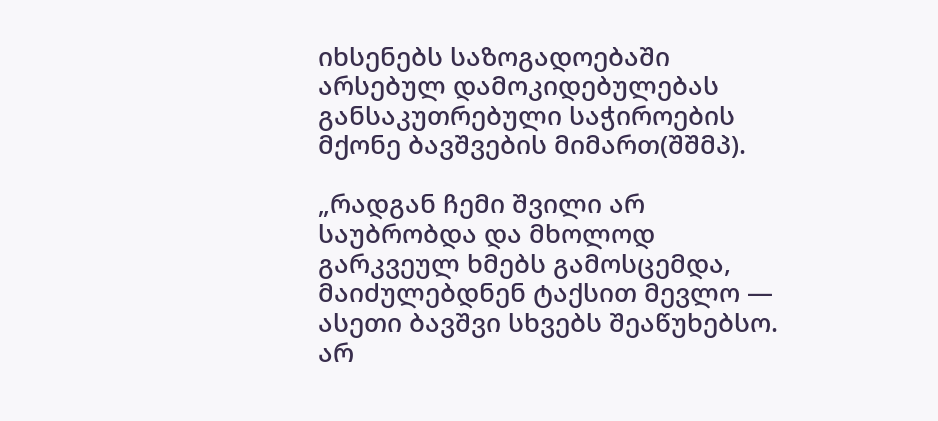იხსენებს საზოგადოებაში არსებულ დამოკიდებულებას განსაკუთრებული საჭიროების მქონე ბავშვების მიმართ(შშმპ).

„რადგან ჩემი შვილი არ საუბრობდა და მხოლოდ გარკვეულ ხმებს გამოსცემდა, მაიძულებდნენ ტაქსით მევლო — ასეთი ბავშვი სხვებს შეაწუხებსო. არ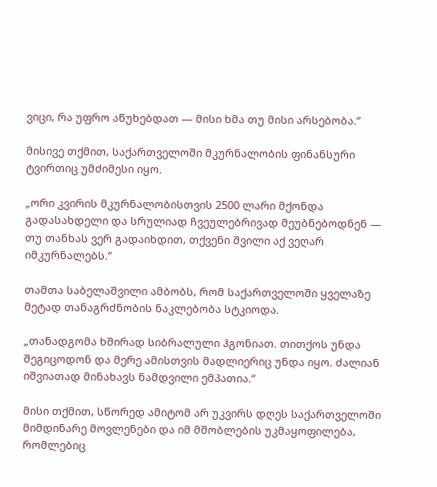ვიცი, რა უფრო აწუხებდათ — მისი ხმა თუ მისი არსებობა.“

მისივე თქმით, საქართველოში მკურნალობის ფინანსური ტვირთიც უმძიმესი იყო.

„ორი კვირის მკურნალობისთვის 2500 ლარი მქონდა გადასახდელი და სრულიად ჩვეულებრივად მეუბნებოდნენ — თუ თანხას ვერ გადაიხდით, თქვენი შვილი აქ ვეღარ იმკურნალებს.“

თამთა საბელაშვილი ამბობს, რომ საქართველოში ყველაზე მეტად თანაგრძნობის ნაკლებობა სტკიოდა.

„თანადგომა ხშირად სიბრალული ჰგონიათ. თითქოს უნდა შეგიცოდონ და მერე ამისთვის მადლიერიც უნდა იყო. ძალიან იშვიათად მინახავს ნამდვილი ემპათია.“

მისი თქმით, სწორედ ამიტომ არ უკვირს დღეს საქართველოში მიმდინარე მოვლენები და იმ მშობლების უკმაყოფილება, რომლებიც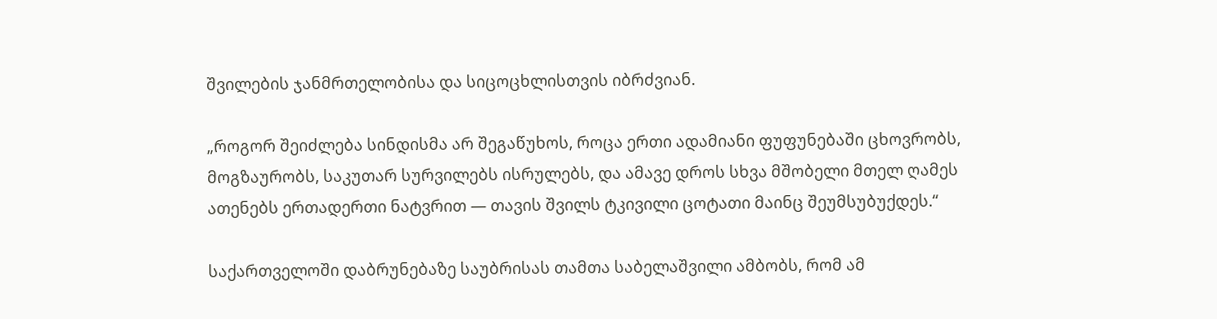შვილების ჯანმრთელობისა და სიცოცხლისთვის იბრძვიან.

„როგორ შეიძლება სინდისმა არ შეგაწუხოს, როცა ერთი ადამიანი ფუფუნებაში ცხოვრობს, მოგზაურობს, საკუთარ სურვილებს ისრულებს, და ამავე დროს სხვა მშობელი მთელ ღამეს ათენებს ერთადერთი ნატვრით — თავის შვილს ტკივილი ცოტათი მაინც შეუმსუბუქდეს.“

საქართველოში დაბრუნებაზე საუბრისას თამთა საბელაშვილი ამბობს, რომ ამ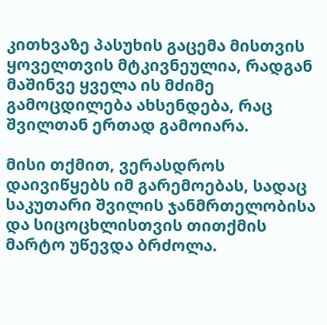კითხვაზე პასუხის გაცემა მისთვის ყოველთვის მტკივნეულია, რადგან მაშინვე ყველა ის მძიმე გამოცდილება ახსენდება, რაც შვილთან ერთად გამოიარა.

მისი თქმით, ვერასდროს დაივიწყებს იმ გარემოებას, სადაც საკუთარი შვილის ჯანმრთელობისა და სიცოცხლისთვის თითქმის მარტო უწევდა ბრძოლა.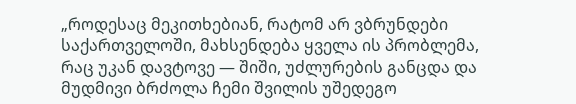„როდესაც მეკითხებიან, რატომ არ ვბრუნდები საქართველოში, მახსენდება ყველა ის პრობლემა, რაც უკან დავტოვე — შიში, უძლურების განცდა და მუდმივი ბრძოლა ჩემი შვილის უშედეგო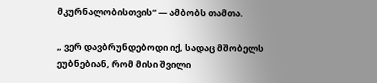მკურნალობისთვის“ — ამბობს თამთა.

„ ვერ დავბრუნდებოდი იქ, სადაც მშობელს ეუბნებიან, რომ მისი შვილი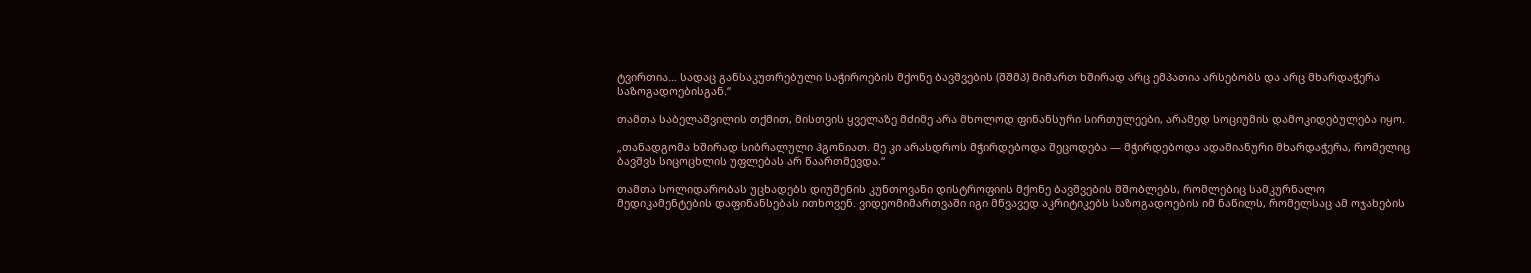ტვირთია… სადაც განსაკუთრებული საჭიროების მქონე ბავშვების (შშმპ) მიმართ ხშირად არც ემპათია არსებობს და არც მხარდაჭერა საზოგადოებისგან.“

თამთა საბელაშვილის თქმით, მისთვის ყველაზე მძიმე არა მხოლოდ ფინანსური სირთულეები, არამედ სოციუმის დამოკიდებულება იყო.

„თანადგომა ხშირად სიბრალული ჰგონიათ. მე კი არასდროს მჭირდებოდა შეცოდება — მჭირდებოდა ადამიანური მხარდაჭერა, რომელიც ბავშვს სიცოცხლის უფლებას არ წაართმევდა.“

თამთა სოლიდარობას უცხადებს დიუშენის კუნთოვანი დისტროფიის მქონე ბავშვების მშობლებს, რომლებიც სამკურნალო მედიკამენტების დაფინანსებას ითხოვენ. ვიდეომიმართვაში იგი მწვავედ აკრიტიკებს საზოგადოების იმ ნაწილს, რომელსაც ამ ოჯახების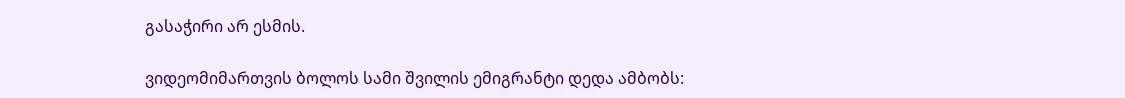გასაჭირი არ ესმის.

ვიდეომიმართვის ბოლოს სამი შვილის ემიგრანტი დედა ამბობს: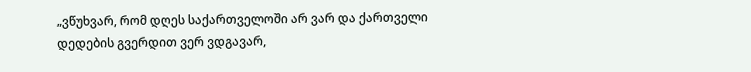„ვწუხვარ, რომ დღეს საქართველოში არ ვარ და ქართველი დედების გვერდით ვერ ვდგავარ,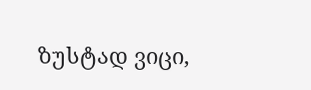ზუსტად ვიცი,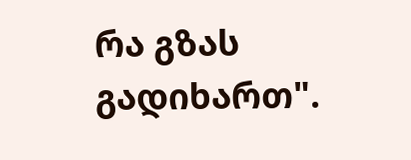რა გზას გადიხართ".